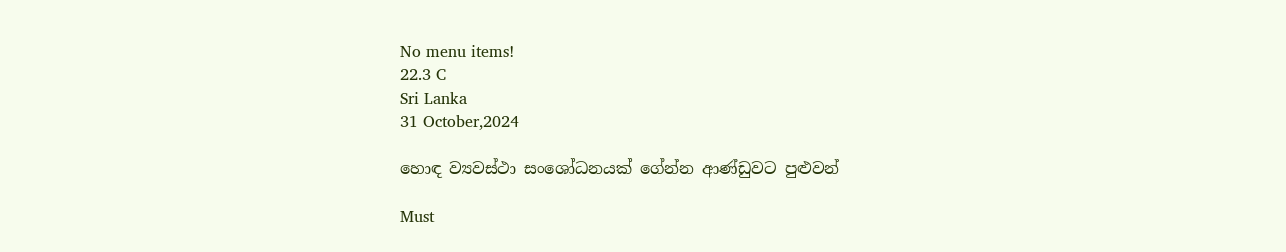No menu items!
22.3 C
Sri Lanka
31 October,2024

හොඳ ව්‍යවස්ථා සංශෝධනයක් ගේන්න ආණ්ඩුවට පුළුවන්

Must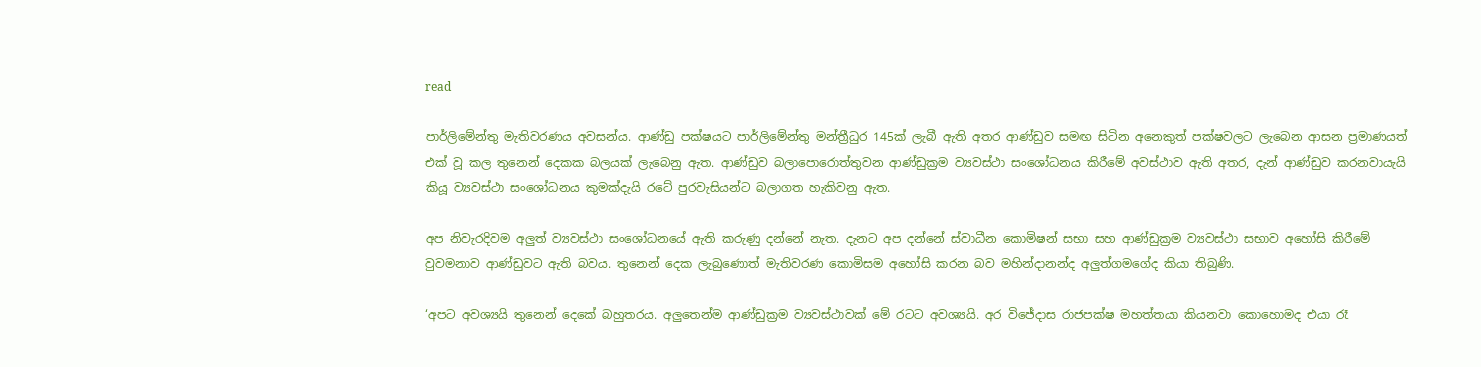read

පාර්ලිමේන්තු මැතිවරණය අවසන්ය. ආණ්ඩු පක්ෂයට පාර්ලිමේන්තු මන්ත්‍රීධුර 145ක් ලැබී ඇති අතර ආණ්ඩුව සමඟ සිටින අනෙකුත් පක්ෂවලට ලැබෙන ආසන ප්‍රමාණයත් එක් වූ කල තුනෙන් දෙකක බලයක් ලැබෙනු ඇත. ආණ්ඩුව බලාපොරොත්තුවන ආණ්ඩුක්‍රම ව්‍යවස්ථා සංශෝධනය කිරීමේ අවස්ථාව ඇති අතර, දැන් ආණ්ඩුව කරනවායැයි කියූ ව්‍යවස්ථා සංශෝධනය කුමක්දැයි රටේ පුරවැසියන්ට බලාගත හැකිවනු ඇත.

අප නිවැරදිවම අලුත් ව්‍යවස්ථා සංශෝධනයේ ඇති කරුණු දන්නේ නැත. දැනට අප දන්නේ ස්වාධීන කොමිෂන් සභා සහ ආණ්ඩුක්‍රම ව්‍යවස්ථා සභාව අහෝසි කිරීමේ වුවමනාව ආණ්ඩුවට ඇති බවය. තුනෙන් දෙක ලැබුණොත් මැතිවරණ කොමිසම අහෝසි කරන බව මහින්දානන්ද අලුත්ගමගේද කියා තිබුණි.

‘අපට අවශ්‍යයි තුනෙන් දෙකේ බහුතරය. අලුතෙන්ම ආණ්ඩුක්‍රම ව්‍යවස්ථාවක් මේ රටට අවශ්‍යයි. අර විජේදාස රාජපක්ෂ මහත්තයා කියනවා කොහොමද එයා රෑ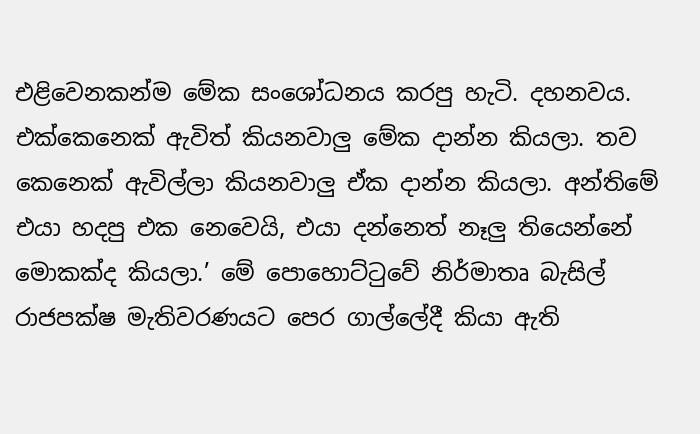එළිවෙනකන්ම මේක සංශෝධනය කරපු හැටි. දහනවය. එක්කෙනෙක් ඇවිත් කියනවාලු මේක දාන්න කියලා. තව කෙනෙක් ඇවිල්ලා කියනවාලු ඒක දාන්න කියලා. අන්තිමේ එයා හදපු එක නෙවෙයි, එයා දන්නෙත් නෑලු තියෙන්නේ මොකක්ද කියලා.’ මේ පොහොට්ටුවේ නිර්මාතෘ බැසිල් රාජපක්ෂ මැතිවරණයට පෙර ගාල්ලේදී කියා ඇති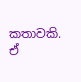කතාවකි. ඒ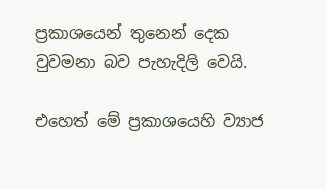ප්‍රකාශයෙන් තුනෙන් දෙක වුවමනා බව පැහැදිලි වෙයි.

එහෙත් මේ ප්‍රකාශයෙහි ව්‍යාජ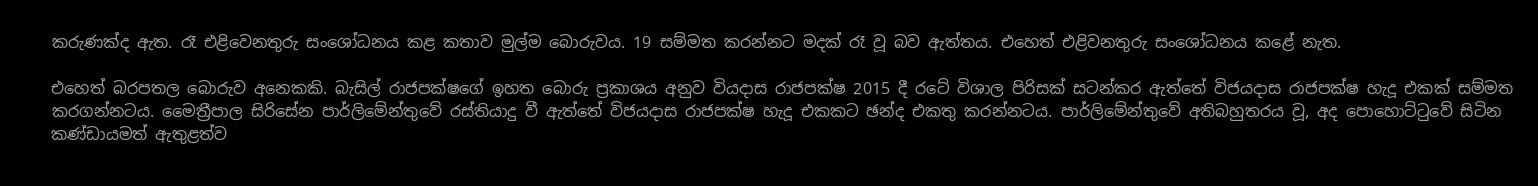කරුණක්ද ඇත. රෑ එළිවෙනතුරු සංශෝධනය කළ කතාව මුල්ම බොරුවය. 19 සම්මත කරන්නට මදක් රෑ වූ බව ඇත්තය. එහෙත් එළිවනතුරු සංශෝධනය කළේ නැත.

එහෙත් බරපතල බොරුව අනෙකකි. බැසිල් රාජපක්ෂගේ ඉහත බොරු ප්‍රකාශය අනුව වියදාස රාජපක්ෂ 2015 දී රටේ විශාල පිරිසක් සටන්කර ඇත්තේ විජයදාස රාජපක්ෂ හැදූ එකක් සම්මත කරගන්නටය. මෛත්‍රීපාල සිරිසේන පාර්ලිමේන්තුවේ රස්තියාදු වී ඇත්තේ විජයදාස රාජපක්ෂ හැදූ එකකට ඡන්ද එකතු කරන්නටය. පාර්ලිමේන්තුවේ අතිබහුතරය වූ, අද පොහොට්ටුවේ සිටින කණ්ඩායමත් ඇතුළත්ව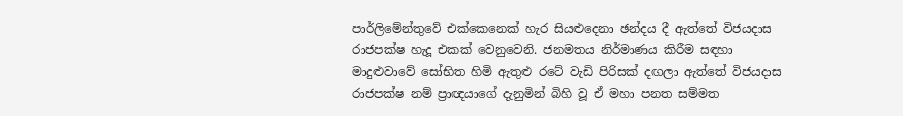පාර්ලිමේන්තුවේ එක්කෙනෙක් හැර සියළුදෙනා ඡන්දය දී ඇත්තේ විජයදාස රාජපක්ෂ හැදූ එකක් වෙනුවෙනි. ජනමතය නිර්මාණය කිරීම සඳහා මාදුළුවාවේ සෝභිත හිමි ඇතුළු රටේ වැඩි පිරිසක් දඟලා ඇත්තේ විජයදාස රාජපක්ෂ නම් ප්‍රාඥයාගේ දැනුමින් බිහි වූ ඒ මහා පනත සම්මත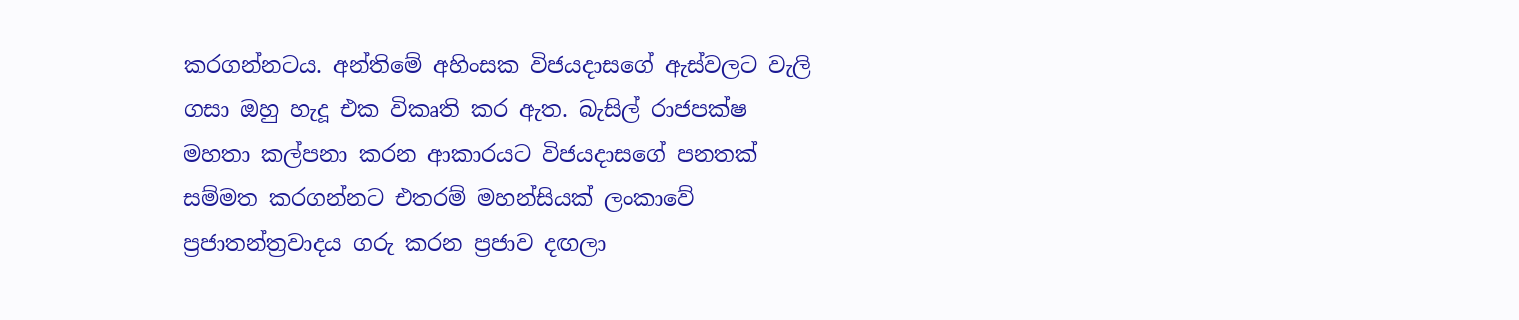කරගන්නටය. අන්තිමේ අහිංසක විජයදාසගේ ඇස්වලට වැලි ගසා ඔහු හැදූ එක විකෘති කර ඇත. බැසිල් රාජපක්ෂ මහතා කල්පනා කරන ආකාරයට විජයදාසගේ පනතක් සම්මත කරගන්නට එතරම් මහන්සියක් ලංකාවේ ප්‍රජාතන්ත්‍රවාදය ගරු කරන ප්‍රජාව දඟලා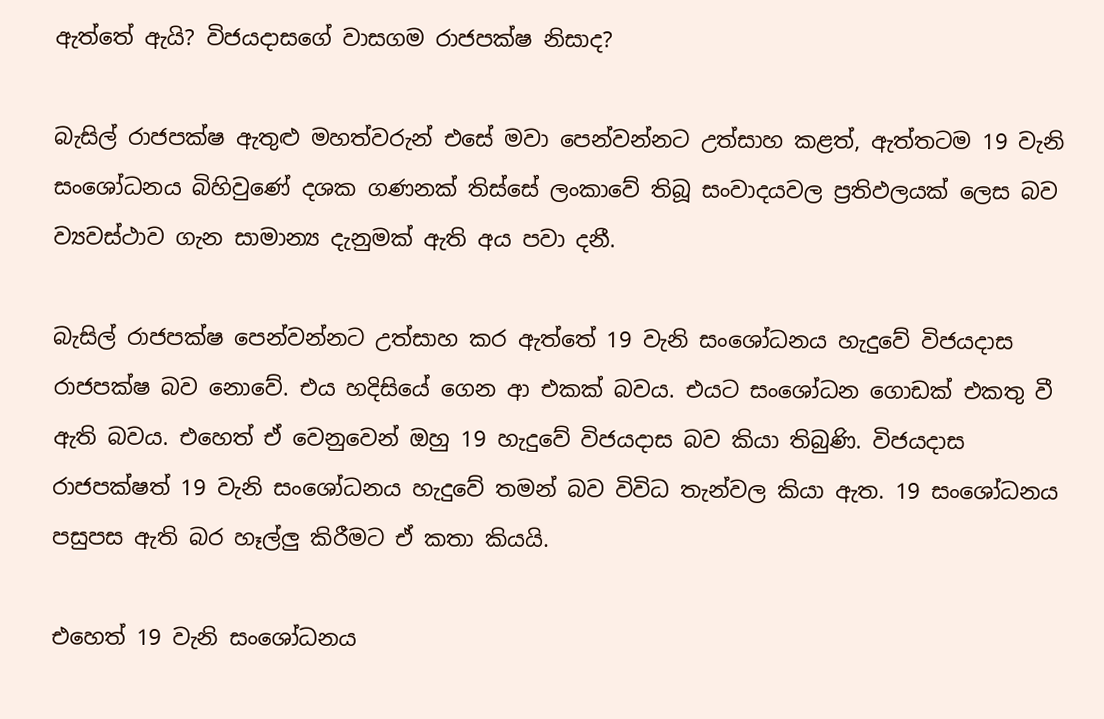ඇත්තේ ඇයි? විජයදාසගේ වාසගම රාජපක්ෂ නිසාද?

බැසිල් රාජපක්ෂ ඇතුළු මහත්වරුන් එසේ මවා පෙන්වන්නට උත්සාහ කළත්, ඇත්තටම 19 වැනි සංශෝධනය බිහිවුණේ දශක ගණනක් තිස්සේ ලංකාවේ තිබූ සංවාදයවල ප්‍රතිඵලයක් ලෙස බව ව්‍යවස්ථාව ගැන සාමාන්‍ය දැනුමක් ඇති අය පවා දනී.

බැසිල් රාජපක්ෂ පෙන්වන්නට උත්සාහ කර ඇත්තේ 19 වැනි සංශෝධනය හැදුවේ විජයදාස රාජපක්ෂ බව නොවේ. එය හදිසියේ ගෙන ආ එකක් බවය. එයට සංශෝධන ගොඩක් එකතු වී ඇති බවය. එහෙත් ඒ වෙනුවෙන් ඔහු 19 හැදුවේ විජයදාස බව කියා තිබුණි. විජයදාස රාජපක්ෂත් 19 වැනි සංශෝධනය හැදුවේ තමන් බව විවිධ තැන්වල කියා ඇත. 19 සංශෝධනය පසුපස ඇති බර හෑල්ලු කිරීමට ඒ කතා කියයි.

එහෙත් 19 වැනි සංශෝධනය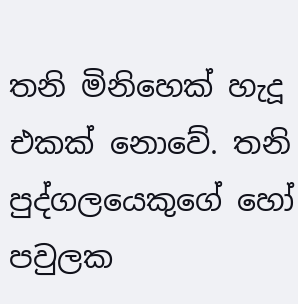තනි මිනිහෙක් හැදූ එකක් නොවේ. තනි පුද්ගලයෙකුගේ හෝ පවුලක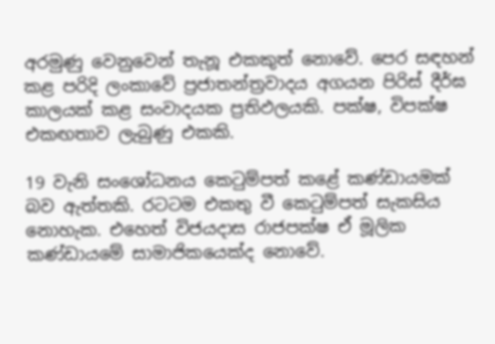අරමුණු වෙනුවෙන් තැනූ එකකුත් නොවේ. පෙර සඳහන් කළ පරිදි ලංකාවේ ප්‍රජාතන්ත්‍රවාදය අගයන පිරිස් දීර්ඝ කාලයක් කළ සංවාදයක ප්‍රතිඵලයකි. පක්ෂ, විපක්ෂ එකඟතාව ලැබුණු එකකි.

19 වැනි සංශෝධනය කෙටුම්පත් කළේ කණ්ඩායමක් බව ඇත්තකි. රටටම එකතු වී කෙටුම්පත් සැකසිය නොහැක. එහෙත් විජයදාස රාජපක්ෂ ඒ මූලික කණ්ඩායමේ සාමාජිකයෙක්ද නොවේ.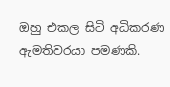ඔහු එකල සිටි අධිකරණ ඇමතිවරයා පමණකි.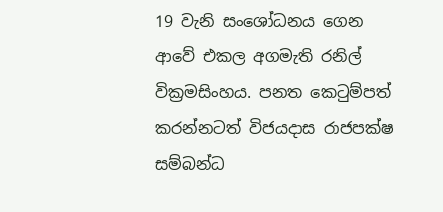19 වැනි සංශෝධනය ගෙන ආවේ එකල අගමැති රනිල් වික්‍රමසිංහය. පනත කෙටුම්පත් කරන්නටත් විජයදාස රාජපක්ෂ සම්බන්ධ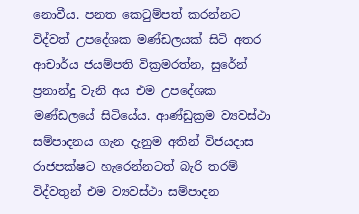නොවීය. පනත කෙටුම්පත් කරන්නට විද්වත් උපදේශක මණ්ඩලයක් සිටි අතර ආචාර්ය ජයම්පති වික්‍රමරත්න, සුරේන් ප්‍රනාන්දු වැනි අය එම උපදේශක මණ්ඩලයේ සිටියේය. ආණ්ඩුක්‍රම ව්‍යවස්ථා සම්පාදනය ගැන දැනුම අතින් විජයදාස රාජපක්ෂට හැරෙන්නටත් බැරි තරම් විද්වතුන් එම ව්‍යවස්ථා සම්පාදන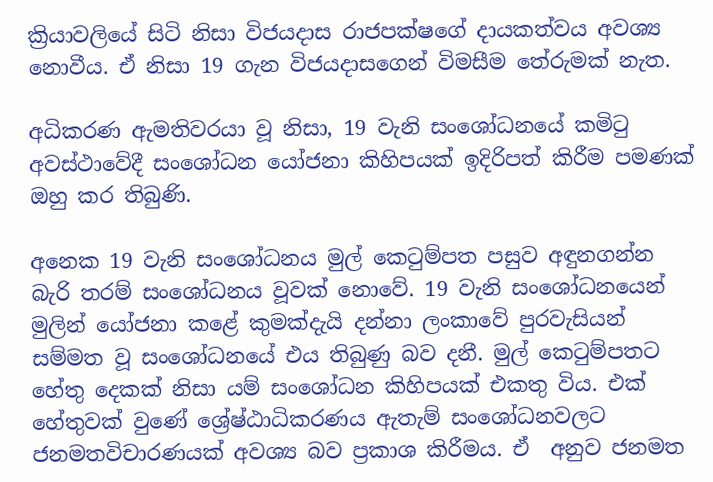ක්‍රියාවලියේ සිටි නිසා විජයදාස රාජපක්ෂගේ දායකත්වය අවශ්‍ය නොවීය. ඒ නිසා 19 ගැන විජයදාසගෙන් විමසීම තේරුමක් නැත.

අධිකරණ ඇමතිවරයා වූ නිසා, 19 වැනි සංශෝධනයේ කමිටු අවස්ථාවේදී සංශෝධන යෝජනා කිහිපයක් ඉදිරිපත් කිරීම පමණක් ඔහු කර තිබුණි.

අනෙක 19 වැනි සංශෝධනය මුල් කෙටුම්පත පසුව අඳුනගන්න බැරි තරම් සංශෝධනය වූවක් නොවේ. 19 වැනි සංශෝධනයෙන් මුලින් යෝජනා කළේ කුමක්දැයි දන්නා ලංකාවේ පුරවැසියන් සම්මත වූ සංශෝධනයේ එය තිබුණු බව දනී. මුල් කෙටුම්පතට හේතු දෙකක් නිසා යම් සංශෝධන කිහිපයක් එකතු විය. එක් හේතුවක් වුණේ ශ්‍රේෂ්ඨාධිකරණය ඇතැම් සංශෝධනවලට ජනමතවිචාරණයක් අවශ්‍ය බව ප්‍රකාශ කිරීමය. ඒ  අනුව ජනමත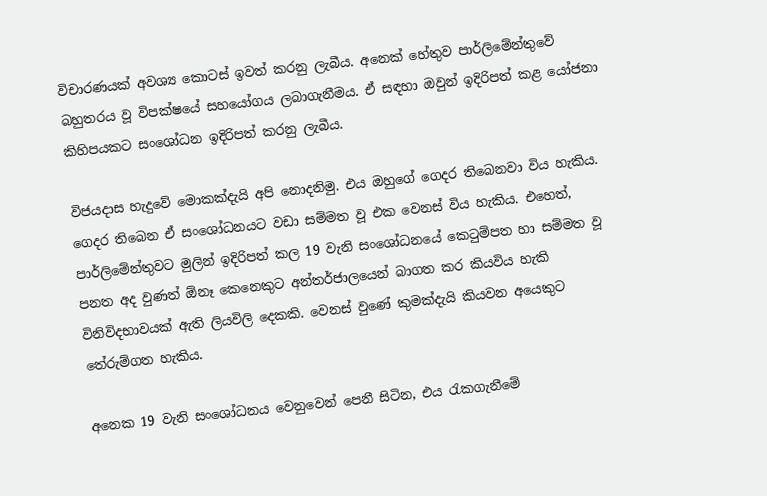විචාරණයක් අවශ්‍ය කොටස් ඉවත් කරනු ලැබීය. අනෙක් හේතුව පාර්ලිමේන්තුවේ බහුතරය වූ විපක්ෂයේ සහයෝගය ලබාගැනීමය. ඒ සඳහා ඔවුන් ඉදිරිපත් කළ යෝජනා කිහිපයකට සංශෝධන ඉදිරිපත් කරනු ලැබීය.

විජයදාස හැදුවේ මොකක්දැයි අපි නොදනිමු. එය ඔහුගේ ගෙදර තිබෙනවා විය හැකිය. ගෙදර තිබෙන ඒ සංශෝධනයට වඩා සම්මත වූ එක වෙනස් විය හැකිය. එහෙත්, පාර්ලිමේන්තුවට මුලින් ඉදිරිපත් කල 19 වැනි සංශෝධනයේ කෙටුම්පත හා සම්මත වූ පනත අද වුණත් ඕනෑ කෙනෙකුට අන්තර්ජාලයෙන් බාගත කර කියවිය හැකි විනිවිදභාවයක් ඇති ලියවිලි දෙකකි. වෙනස් වුණේ කුමක්දැයි කියවන අයෙකුට තේරුම්ගත හැකිය.

අනෙක 19 වැනි සංශෝධනය වෙනුවෙන් පෙනී සිටින, එය රැකගැනීමේ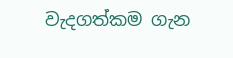වැදගත්කම ගැන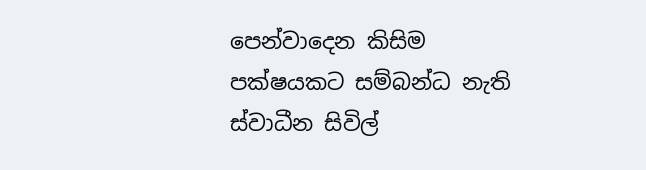පෙන්වාදෙන කිසිම පක්ෂයකට සම්බන්ධ නැති ස්වාධීන සිවිල්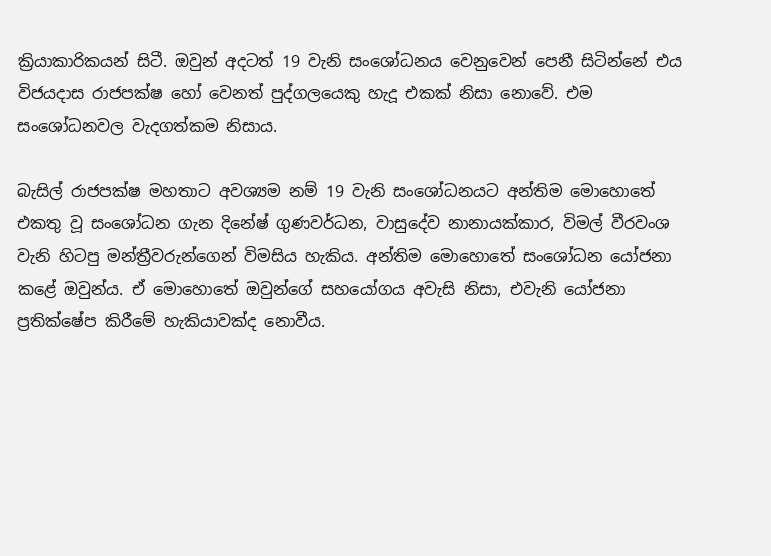ක්‍රියාකාරිකයන් සිටී. ඔවුන් අදටත් 19 වැනි සංශෝධනය වෙනුවෙන් පෙනී සිටින්නේ එය විජයදාස රාජපක්ෂ හෝ වෙනත් පුද්ගලයෙකු හැදූ එකක් නිසා නොවේ. එම සංශෝධනවල වැදගත්කම නිසාය.

බැසිල් රාජපක්ෂ මහතාට අවශ්‍යම නම් 19 වැනි සංශෝධනයට අන්තිම මොහොතේ එකතු වූ සංශෝධන ගැන දිනේෂ් ගුණවර්ධන, වාසුදේව නානායක්කාර, විමල් වීරවංශ වැනි හිටපු මන්ත්‍රීවරුන්ගෙන් විමසිය හැකිය. අන්තිම මොහොතේ සංශෝධන යෝජනා කළේ ඔවුන්ය. ඒ මොහොතේ ඔවුන්ගේ සහයෝගය අවැසි නිසා, එවැනි යෝජනා ප්‍රතික්ෂේප කිරීමේ හැකියාවක්ද නොවීය.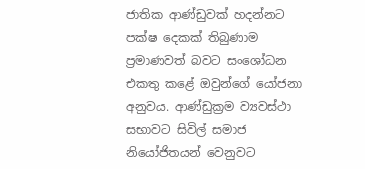ජාතික ආණ්ඩුවක් හදන්නට පක්ෂ දෙකක් තිබුණාම ප්‍රමාණවත් බවට සංශෝධන එකතු කළේ ඔවුන්ගේ යෝජනා අනුවය. ආණ්ඩුක්‍රම ව්‍යවස්ථා සභාවට සිවිල් සමාජ නියෝජිතයන් වෙනුවට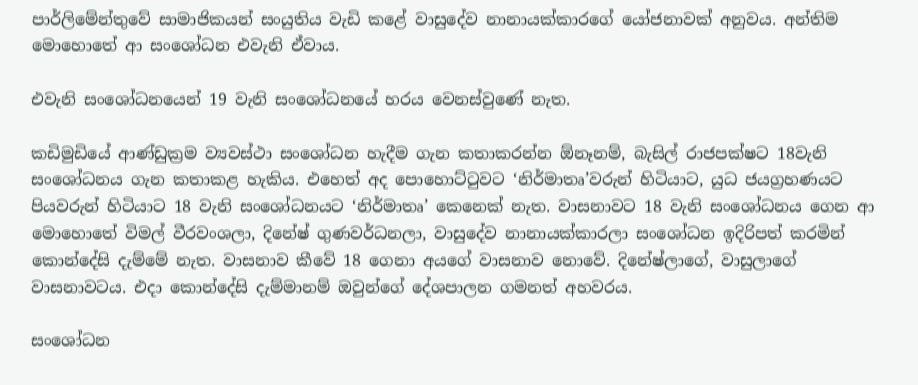පාර්ලිමේන්තුවේ සාමාජිකයන් සංයුතිය වැඩි කළේ වාසුදේව නානායක්කාරගේ යෝජනාවක් අනුවය. අන්තිම මොහොතේ ආ සංශෝධන එවැනි ඒවාය.

එවැනි සංශෝධනයෙන් 19 වැනි සංශෝධනයේ හරය වෙනස්වුණේ නැත.

කඩිමුඩියේ ආණ්ඩුක්‍රම ව්‍යවස්ථා සංශෝධන හැදීම ගැන කතාකරන්න ඕනෑනම්, බැසිල් රාජපක්ෂට 18වැනි සංශෝධනය ගැන කතාකළ හැකිය. එහෙත් අද පොහොට්ටුවට ‘නිර්මාතෘ’වරුන් හිටියාට, යුධ ජයග්‍රහණයට පියවරුන් හිටියාට 18 වැනි සංශෝධනයට ‘නිර්මාතෘ’ කෙනෙක් නැත. වාසනාවට 18 වැනි සංශෝධනය ගෙන ආ මොහොතේ විමල් වීරවංශලා, දිනේෂ් ගුණවර්ධනලා, වාසුදේව නානායක්කාරලා සංශෝධන ඉදිරිපත් කරමින් කොන්දේසි දැම්මේ නැත. වාසනාව කීවේ 18 ගෙනා අයගේ වාසනාව නොවේ. දිනේෂ්ලාගේ, වාසුලාගේ වාසනාවටය. එදා කොන්දේසි දැම්මානම් ඔවුන්ගේ දේශපාලන ගමනත් අහවරය.

සංශෝධන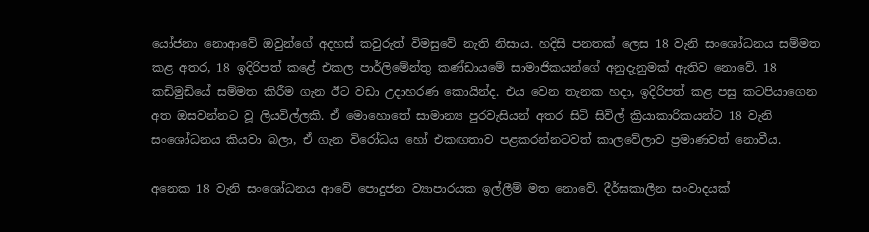යෝජනා නොආවේ ඔවුන්ගේ අදහස් කවුරුත් විමසුවේ නැති නිසාය. හදිසි පනතක් ලෙස 18 වැනි සංශෝධනය සම්මත කළ අතර, 18 ඉදිරිපත් කළේ එකල පාර්ලිමේන්තු කණ්ඩායමේ සාමාජිකයන්ගේ අනුදැනුමක් ඇතිව නොවේ. 18 කඩිමුඩියේ සම්මත කිරීම ගැන ඊට වඩා උදාහරණ කොයින්ද. එය වෙන තැනක හදා, ඉදිරිපත් කළ පසු කටපියාගෙන අත ඔසවන්නට වූ ලියවිල්ලකි. ඒ මොහොතේ සාමාන්‍ය පුරවැසියන් අතර සිටි සිවිල් ක්‍රියාකාරිකයන්ට 18 වැනි සංශෝධනය කියවා බලා, ඒ ගැන විරෝධය හෝ එකඟතාව පළකරන්නටවත් කාලවේලාව ප්‍රමාණවත් නොවීය.

අනෙක 18 වැනි සංශෝධනය ආවේ පොදුජන ව්‍යාපාරයක ඉල්ලීම් මත නොවේ. දීර්ඝකාලීන සංවාදයක්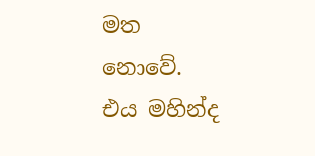මත නොවේ. එය මහින්ද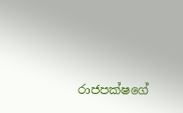රාජපක්ෂගේ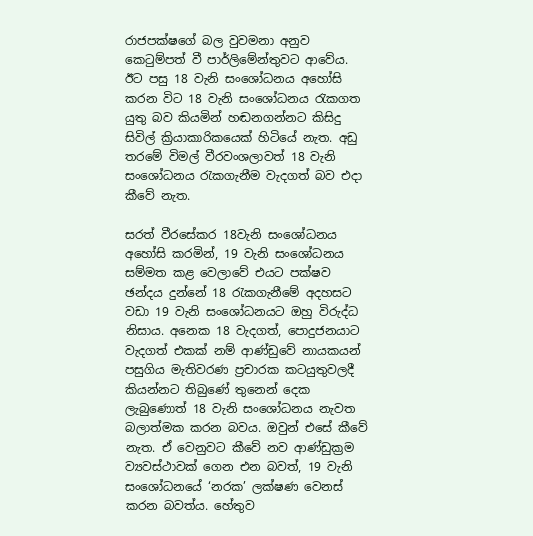රාජපක්ෂගේ බල වුවමනා අනුව කෙටුම්පත් වී පාර්ලිමේන්තුවට ආවේය. ඊට පසු 18 වැනි සංශෝධනය අහෝසි කරන විට 18 වැනි සංශෝධනය රැකගත යුතු බව කියමින් හඬනගන්නට කිසිදු සිවිල් ක්‍රියාකාරිකයෙක් හිටියේ නැත. අඩු තරමේ විමල් වීරවංශලාවත් 18 වැනි සංශෝධනය රැකගැනීම වැදගත් බව එදා කීවේ නැත.

සරත් වීරසේකර 18වැනි සංශෝධනය අහෝසි කරමින්, 19 වැනි සංශෝධනය සම්මත කළ වෙලාවේ එයට පක්ෂව ඡන්දය දුන්නේ 18 රැකගැනීමේ අදහසට වඩා 19 වැනි සංශෝධනයට ඔහු විරුද්ධ නිසාය. අනෙක 18 වැදගත්, පොදුජනයාට වැදගත් එකක් නම් ආණ්ඩුවේ නායකයන් පසුගිය මැතිවරණ ප්‍රචාරක කටයුතුවලදී කියන්නට තිබුණේ තුනෙන් දෙක ලැබුණොත් 18 වැනි සංශෝධනය නැවත බලාත්මක කරන බවය. ඔවුන් එසේ කීවේ නැත. ඒ වෙනුවට කීවේ නව ආණ්ඩුක්‍රම ව්‍යවස්ථාවක් ගෙන එන බවත්, 19 වැනි සංශෝධනයේ ‘නරක’ ලක්ෂණ වෙනස් කරන බවත්ය. හේතුව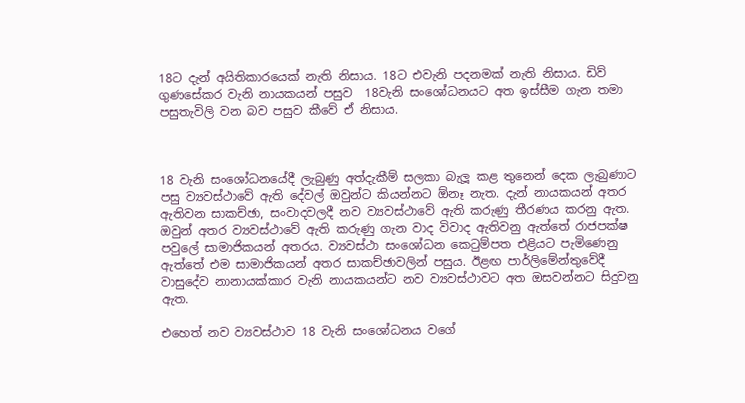18ට දැන් අයිතිකාරයෙක් නැති නිසාය. 18ට එවැනි පදනමක් නැති නිසාය. ඩිව් ගුණසේකර වැනි නායකයන් පසුව  18වැනි සංශෝධනයට අත ඉස්සීම ගැන තමා පසුතැවිලි වන බව පසුව කීවේ ඒ නිසාය.



18 වැනි සංශෝධනයේදී ලැබුණු අත්දැකීම් සලකා බැලූ කළ තුනෙන් දෙක ලැබුණාට පසු ව්‍යවස්ථාවේ ඇති දේවල් ඔවුන්ට කියන්නට ඕනෑ නැත. දැන් නායකයන් අතර ඇතිවන සාකච්ඡා, සංවාදවලදී නව ව්‍යවස්ථාවේ ඇති කරුණු තීරණය කරනු ඇත. ඔවුන් අතර ව්‍යවස්ථාවේ ඇති කරුණු ගැන වාද විවාද ඇතිවනු ඇත්තේ රාජපක්ෂ පවුලේ සාමාජිකයන් අතරය. ව්‍යවස්ථා සංශෝධන කෙටුම්පත එළියට පැමිණෙනු ඇත්තේ එම සාමාජිකයන් අතර සාකච්ඡාවලින් පසුය. ඊළඟ පාර්ලිමේන්තුවේදී වාසුදේව නානායක්කාර වැනි නායකයන්ට නව ව්‍යවස්ථාවට අත ඔසවන්නට සිදුවනු ඇත.

එහෙත් නව ව්‍යවස්ථාව 18 වැනි සංශෝධනය වගේ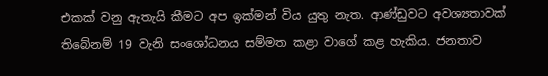එකක් වනු ඇතැයි කීමට අප ඉක්මන් විය යුතු නැත. ආණ්ඩුවට අවශ්‍යතාවක් තිබේනම් 19 වැනි සංශෝධනය සම්මත කළා වාගේ කළ හැකිය. ජනතාව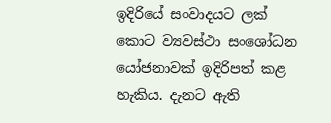ඉදිරියේ සංවාදයට ලක් කොට ව්‍යවස්ථා සංශෝධන යෝජනාවක් ඉදිරිපත් කළ හැකිය. දැනට ඇති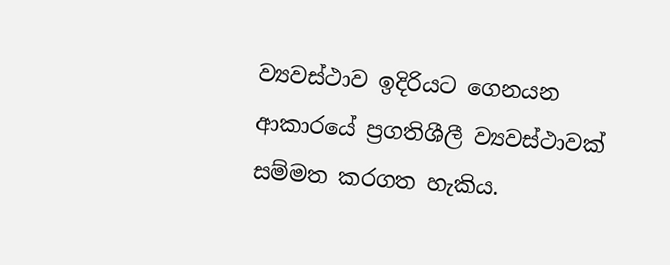ව්‍යවස්ථාව ඉදිරියට ගෙනයන ආකාරයේ ප්‍රගතිශීලී ව්‍යවස්ථාවක් සම්මත කරගත හැකිය.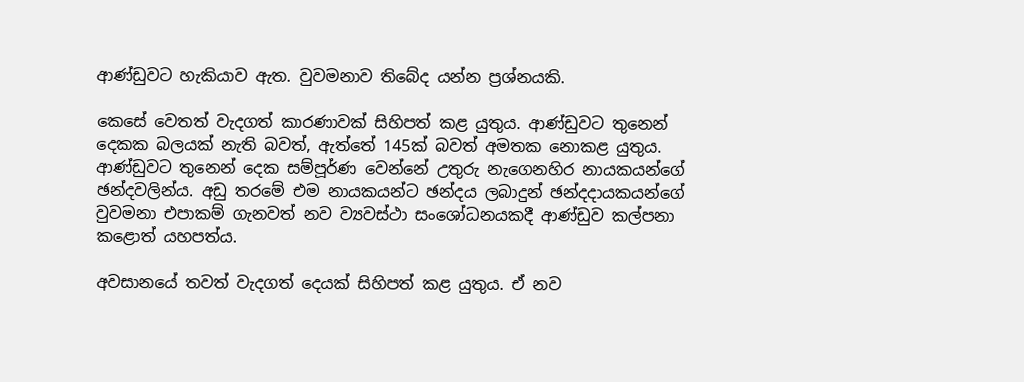ආණ්ඩුවට හැකියාව ඇත. වුවමනාව තිබේද යන්න ප්‍රශ්නයකි.

කෙසේ වෙතත් වැදගත් කාරණාවක් සිහිපත් කළ යුතුය. ආණ්ඩුවට තුනෙන් දෙකක බලයක් නැති බවත්, ඇත්තේ 145ක් බවත් අමතක නොකළ යුතුය. ආණ්ඩුවට තුනෙන් දෙක සම්පූර්ණ වෙන්නේ උතුරු නැගෙනහිර නායකයන්ගේ ඡන්දවලින්ය. අඩු තරමේ එම නායකයන්ට ඡන්දය ලබාදුන් ඡන්දදායකයන්ගේ වුවමනා එපාකම් ගැනවත් නව ව්‍යවස්ථා සංශෝධනයකදී ආණ්ඩුව කල්පනා කළොත් යහපත්ය.

අවසානයේ තවත් වැදගත් දෙයක් සිහිපත් කළ යුතුය. ඒ නව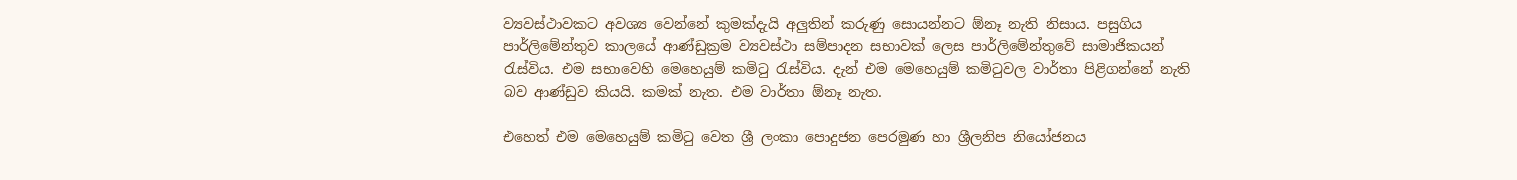ව්‍යවස්ථාවකට අවශ්‍ය වෙන්නේ කුමක්දැයි අලුතින් කරුණු සොයන්නට ඕනෑ නැති නිසාය. පසුගිය පාර්ලිමේන්තුව කාලයේ ආණ්ඩුක්‍රම ව්‍යවස්ථා සම්පාදන සභාවක් ලෙස පාර්ලිමේන්තුවේ සාමාජිකයන් රැස්විය. එම සභාවෙහි මෙහෙයුම් කමිටු රැස්විය. දැන් එම මෙහෙයුම් කමිටුවල වාර්තා පිළිගන්නේ නැති බව ආණ්ඩුව කියයි. කමක් නැත. එම වාර්තා ඕනෑ නැත.

එහෙත් එම මෙහෙයුම් කමිටු වෙත ශ්‍රී ලංකා පොදුජන පෙරමුණ හා ශ්‍රීලනිප නියෝජනය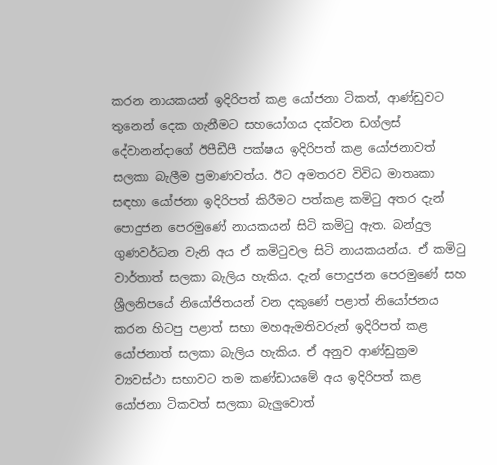කරන නායකයන් ඉදිරිපත් කළ යෝජනා ටිකත්, ආණ්ඩුවට තුනෙන් දෙක ගැනීමට සහයෝගය දක්වන ඩග්ලස් දේවානන්දාගේ ඊපීඩීපී පක්ෂය ඉදිරිපත් කළ යෝජනාවත් සලකා බැලීම ප්‍රමාණවත්ය. ඊට අමතරව විවිධ මාතෘකා සඳහා යෝජනා ඉදිරිපත් කිරීමට පත්කළ කමිටු අතර දැන් පොදුජන පෙරමුණේ නායකයන් සිටි කමිටු ඇත. බන්දුල ගුණවර්ධන වැනි අය ඒ කමිටුවල සිටි නායකයන්ය. ඒ කමිටු වාර්තාත් සලකා බැලිය හැකිය. දැන් පොදුජන පෙරමුණේ සහ ශ්‍රීලනිපයේ නියෝජිතයන් වන දකුණේ පළාත් නියෝජනය කරන හිටපු පළාත් සභා මහඇමතිවරුන් ඉදිරිපත් කළ යෝජනාත් සලකා බැලිය හැකිය. ඒ අනුව ආණ්ඩුක්‍රම ව්‍යවස්ථා සභාවට තම කණ්ඩායමේ අය ඉදිරිපත් කළ යෝජනා ටිකවත් සලකා බැලුවොත්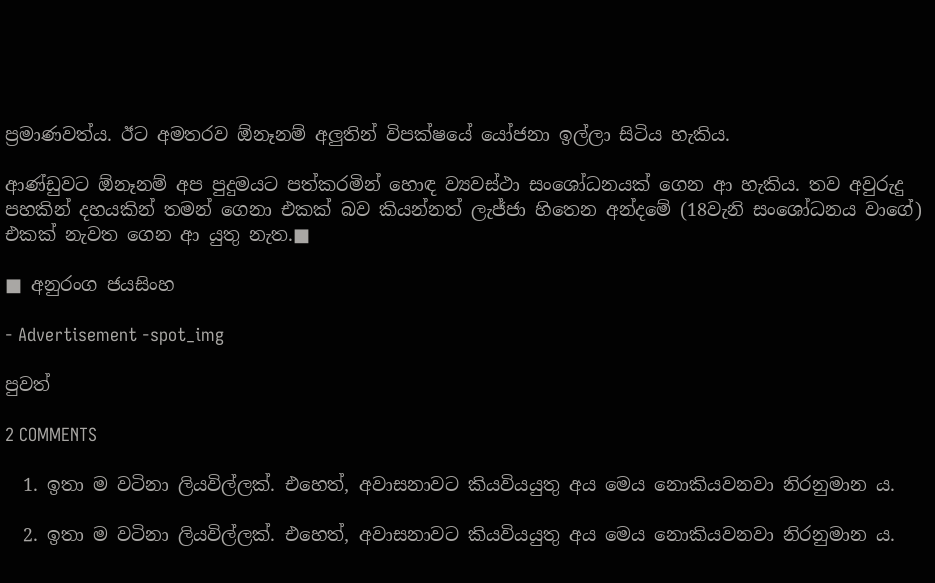ප්‍රමාණවත්ය. ඊට අමතරව ඕනෑනම් අලුතින් විපක්ෂයේ යෝජනා ඉල්ලා සිටිය හැකිය.

ආණ්ඩුවට ඕනෑනම් අප පුදුමයට පත්කරමින් හොඳ ව්‍යවස්ථා සංශෝධනයක් ගෙන ආ හැකිය. තව අවුරුදු පහකින් දහයකින් තමන් ගෙනා එකක් බව කියන්නත් ලැජ්ජා හිතෙන අන්දමේ (18වැනි සංශෝධනය වාගේ) එකක් නැවත ගෙන ආ යුතු නැත.■

■ අනුරංග ජයසිංහ

- Advertisement -spot_img

පුවත්

2 COMMENTS

  1. ඉතා ම වටිනා ලියවිල්ලක්. එහෙත්, අවාසනාවට කියවියයුතු අය මෙය නොකියවනවා නිරනුමාන ය.

  2. ඉතා ම වටිනා ලියවිල්ලක්. එහෙත්, අවාසනාවට කියවියයුතු අය මෙය නොකියවනවා නිරනුමාන ය.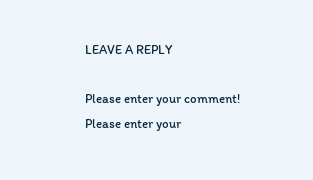LEAVE A REPLY

Please enter your comment!
Please enter your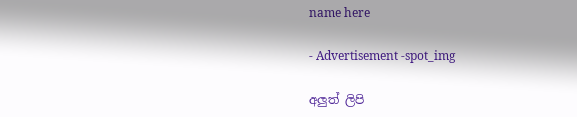name here

- Advertisement -spot_img

අලුත් ලිපි